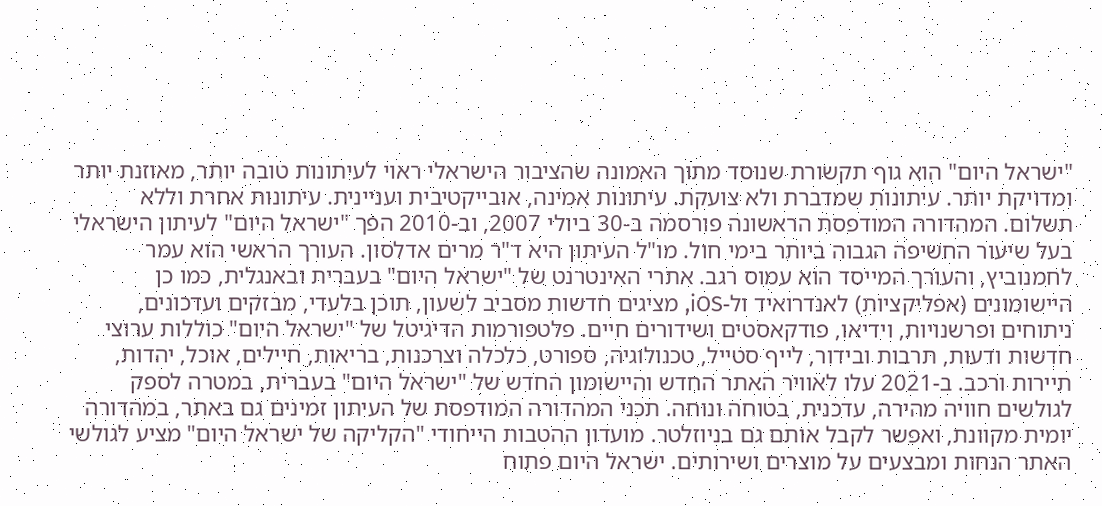"ישראל היום" הוא גוף תקשורת שנוסד מתוך האמונה שהציבור הישראלי ראוי לעיתונות טובה יותר, מאוזנת יותר ומדויקת יותר. עיתונות שמדברת ולא צועקת. עיתונות אמינה, אובייקטיבית ועניינית. עיתונות אחרת וללא תשלום. המהדורה המודפסת הראשונה פורסמה ב-30 ביולי 2007, וב-2010 הפך "ישראל היום" לעיתון הישראלי בעל שיעור החשיפה הגבוה ביותר בימי חול. מו"ל העיתון היא ד"ר מרים אדלסון. העורך הראשי הוא עמר לחמנוביץ, והעורך המייסד הוא עמוס רגב. אתרי האינטרנט של "ישראל היום" בעברית ובאנגלית, כמו כן היישומונים (אפליקציות) לאנדרואיד ול-iOS, מציגים חדשות מסביב לשעון, תוכן בלעדי, מבזקים ועדכונים, ניתוחים ופרשנויות, וידיאו, פודקאסטים ושידורים חיים. פלטפורמות הדיגיטל של "ישראל היום" כוללות ערוצי חדשות ודעות, תרבות ובידור, לייף סטייל, טכנולוגיה, ספורט, כלכלה וצרכנות, בריאות, חיילים, אוכל, יהדות, תיירות ורכב. ב-2021 עלו לאוויר האתר החדש והיישומון החדש של "ישראל היום" בעברית, במטרה לספק לגולשים חוויה מהירה, עדכנית, בטוחה ונוחה. תכני המהדורה המודפסת של העיתון זמינים גם באתר, במהדורה יומית מקוונת, ואפשר לקבל אותם גם בניוזלטר. מועדון ההטבות הייחודי "הקליקה של ישראל היום" מציע לגולשי האתר הנחות ומבצעים על מוצרים ושירותים. ישראל היום פתוח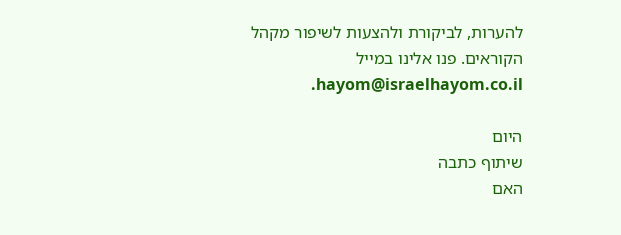להערות, לביקורת ולהצעות לשיפור מקהל הקוראים. פנו אלינו במייל hayom@israelhayom.co.il.

היום
שיתוף כתבה
האם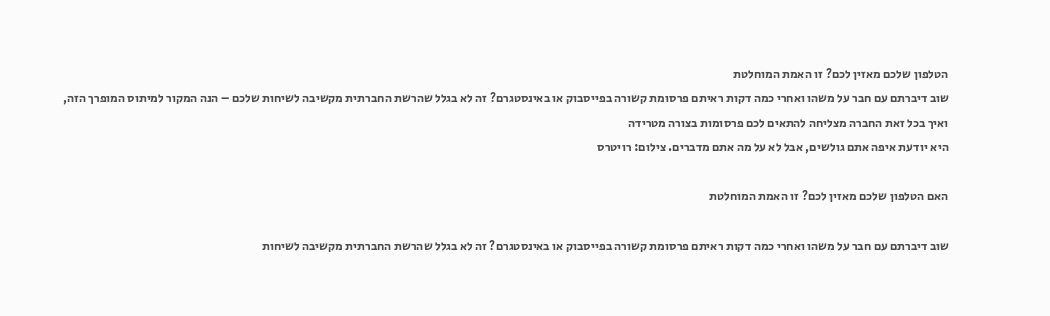הטלפון שלכם מאזין לכם? זו האמת המוחלטת
שוב דיברתם עם חבר על משהו ואחרי כמה דקות ראיתם פרסומת קשורה בפייסבוק או באינסטגרם? זה לא בגלל שהרשת החברתית מקשיבה לשיחות שלכם – הנה המקור למיתוס המופרך הזה, ואיך בכל זאת החברה מצליחה להתאים לכם פרסומות בצורה מטרידה
היא יודעת איפה אתם גולשים, אבל לא על מה אתם מדברים. צילום: רויטרס

האם הטלפון שלכם מאזין לכם? זו האמת המוחלטת

שוב דיברתם עם חבר על משהו ואחרי כמה דקות ראיתם פרסומת קשורה בפייסבוק או באינסטגרם? זה לא בגלל שהרשת החברתית מקשיבה לשיחות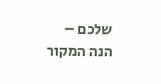שלכם – הנה המקור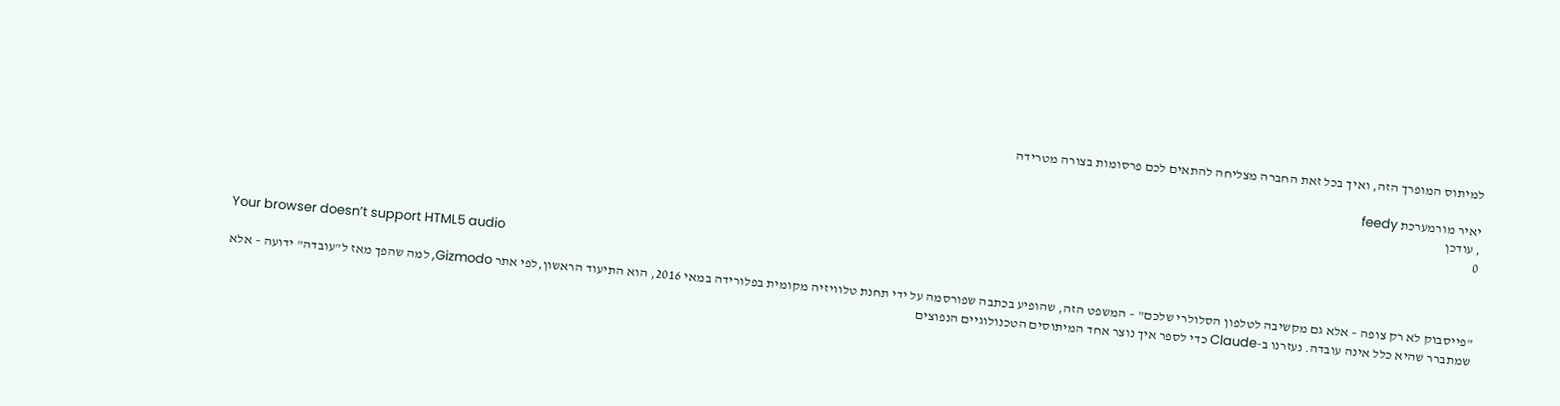למיתוס המופרך הזה, ואיך בכל זאת החברה מצליחה להתאים לכם פרסומות בצורה מטרידה

יאיר מורמערכת feedy
, עודכן
0

Your browser doesn’t support HTML5 audio

"פייסבוק לא רק צופה – אלא גם מקשיבה לטלפון הסלולרי שלכם" – המשפט הזה, שהופיע בכתבה שפורסמה על ידי תחנת טלוויזיה מקומית בפלורידה במאי 2016, הוא התיעוד הראשון,לפי אתר Gizmodo, למה שהפך מאז ל"עובדה" ידועה – אלא שמתברר שהיא כלל אינה עובדה. נעזרנו ב-Claude כדי לספר איך נוצר אחד המיתוסים הטכנולוגיים הנפוצים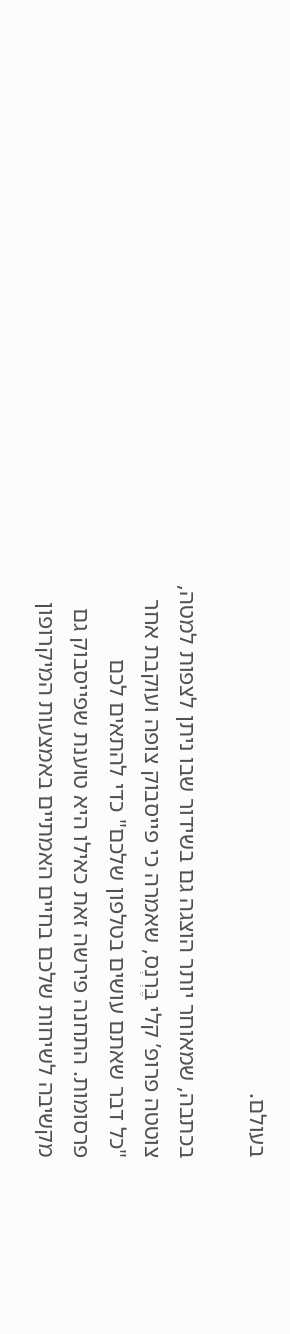בעולם.

בכתבה, שמאוחר יותר הוצגה גם בשידור שבו ניתן לצפות למטה, צוטטה פרופ’ קלי בֶּרְנְס, שאמרה כי פייסבוק צופה ועוקבת אחר "כל דבר שאתם עושים בטלפון שלכם" כדי להתאים לכם פרסומות. התחנה פירשה זאת כאילו היא טוענת שפייסבוק גם מקשיבה לשיחות שלכם בחיים האמתיים באמצעות המיקרופון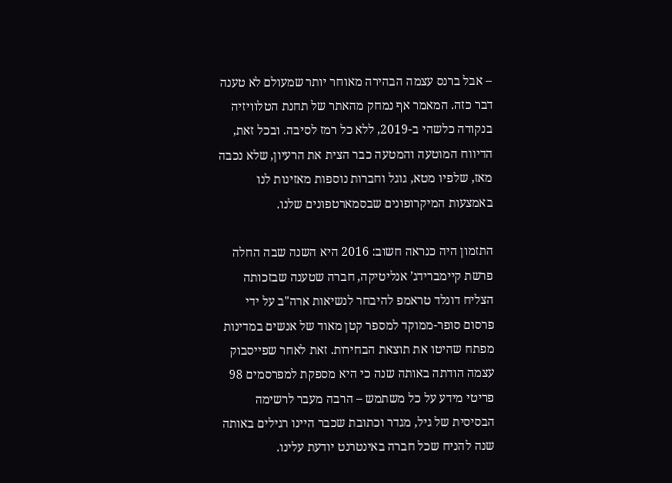– אבל ברנס עצמה הבהירה מאוחר יותר שמעולם לא טענה דבר כזה. המאמר אף נמחק מהאתר של תחנת הטלוויזיה בנקודה כלשהי ב-2019, ללא כל רמז לסיבה. ובכל זאת, הדיווח המוטעה והמטעה כבר הצית את הרעיון, שלא נכבה מאז, שלפיו מטא, גוגל וחברות נוספות מאזינות לנו באמצעות המיקרופונים שבסמארטפונים שלנו.

התזמון היה כנראה חשוב: 2016 היא השנה שבה החלה פרשת קיימברידג’ אנליטיקה, חברה שטענה שבזכותה הצליח דונלד טראמפ להיבחר לנשיאות ארה"ב על ידי פרסום סופר-ממוקד למספר קטן מאוד של אנשים במדינות מפתח שהיטו את תוצאת הבחירות. זאת לאחר שפייסבוק עצמה הודתה באותה שנה כי היא מספקת למפרסמים 98 פריטי מידע על כל משתמש – הרבה מעבר לרשימה הבסיסית של גיל, מגדר וכתובת שכבר היינו רגילים באותה שנה להניח שכל חברה באינטרנט יודעת עלינו.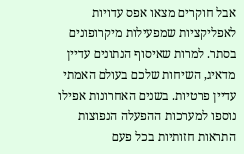אבל חוקרים מצאו אפס עדויות לאפליקציות שמפעילות מיקרופונים בסתר. למרות שאיסוף הנתונים עדיין מדאיג, השיחות שלכם בעולם האמתי עדיין פרטיות. בשנים האחרונות אפילו נוספו למערכות ההפעלה הנפוצות התראות חזותיות בכל פעם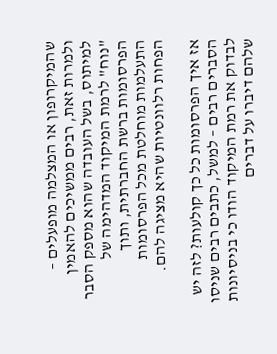שהמיקרופון או המצלמה מופעלים – ולמרות זאת, רבים ממשיכים להאמין למיתוס, בשל העובדה שהוא מספק הסבר "נוח" לרמת המיקוד המדהימה של הפרסומות ברשת החברתית, ותוך התעלמות מוחלטת מכל הפרסומות הפחות רלוונטיות שהיא מציגה להם.

אז איך הפרסומות כל כך קולעות? לזה יש הסברים רבים – למשל, כתבים רבים שניסו לבדוק את רמת המיקוד הודו כי בניסיונות שלהם דיברו על דברים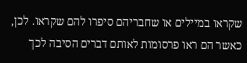שקראו במיילים או שחבריהם סיפרו להם שקראו. לכן, כאשר הם ראו פרסומות לאותם דברים הסיבה לכך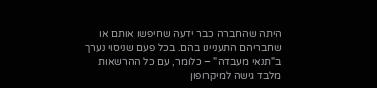היתה שהחברה כבר ידעה שחיפשו אותם או שחבריהם התעניינו בהם. בכל פעם שניסוי נערך ב"תנאי מעבדה" – כלומר, עם כל ההרשאות מלבד גישה למיקרופון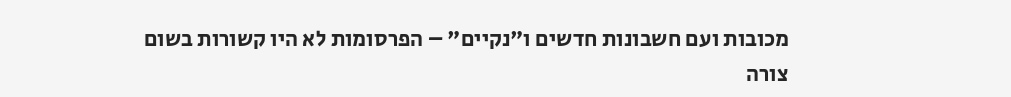מכובות ועם חשבונות חדשים ו"נקיים" – הפרסומות לא היו קשורות בשום צורה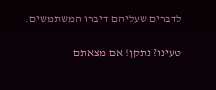לדברים שעליהם דיברו המשתמשים.

טעינו? נתקן! אם מצאתם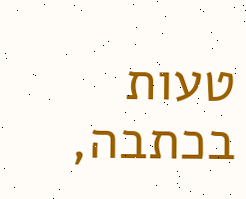טעות בכתבה,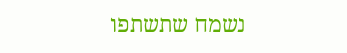נשמח שתשתפו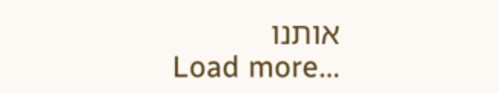אותנו
Load more...